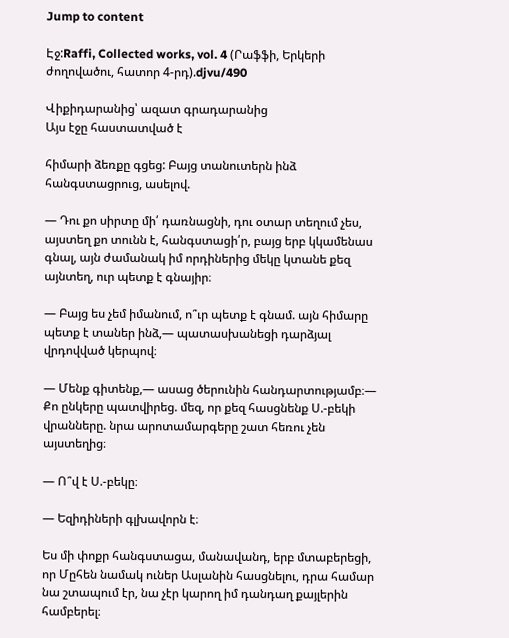Jump to content

Էջ:Raffi, Collected works, vol. 4 (Րաֆֆի, Երկերի ժողովածու, հատոր 4-րդ).djvu/490

Վիքիդարանից՝ ազատ գրադարանից
Այս էջը հաստատված է

հիմարի ձեռքը գցեց: Բայց տանուտերն ինձ հանգստացրուց, ասելով.

— Դու քո սիրտը մի՛ դառնացնի, դու օտար տեղում չես, այստեղ քո տունն է, հանգստացի՛ր, բայց երբ կկամենաս գնալ, այն ժամանակ իմ որդիներից մեկը կտանե քեզ այնտեղ, ուր պետք է գնայիր։

— Բայց ես չեմ իմանում, ո՞ւր պետք է գնամ. այն հիմարը պետք է տաներ ինձ,— պատասխանեցի դարձյալ վրդովված կերպով։

— Մենք գիտենք,— ասաց ծերունին հանդարտությամբ։— Քո ընկերը պատվիրեց. մեզ, որ քեզ հասցնենք Ս.-բեկի վրանները. նրա արոտամարգերը շատ հեռու չեն այստեղից։

— Ո՞վ է Ս.-բեկը։

— Եզիդիների գլխավորն է։

Ես մի փոքր հանգստացա, մանավանդ, երբ մտաբերեցի, որ Մըհեն նամակ ուներ Ասլանին հասցնելու, դրա համար նա շտապում էր, նա չէր կարող իմ դանդաղ քայլերին համբերել։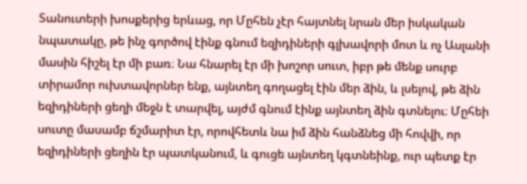Տանուտերի խոսքերից երևաց, որ Մըհեն չէր հայտնել նրան մեր իսկական նպատակը, թե ինչ գործով էինք գնում եզիդիների գլխավորի մոտ և ոչ Ասլանի մասին հիշել էր մի բառ։ Նա հնարել էր մի խոշոր սուտ, իբր թե մենք սուրբ տիրամոր ուխտավորներ ենք, այնտեղ գողացել էին մեր ձին, և լսելով, թե ձին եզիդիների ցեղի մեջն է տարվել, այժմ գնում էինք այնտեղ ձին գտնելու։ Մըհեի սուտը մասամբ ճշմարիտ էր, որովհետև նա իմ ձին հանձնեց մի հովվի, որ եզիդիների ցեղին էր պատկանում, և գուցե այնտեղ կգտնեինք, ուր պետք էր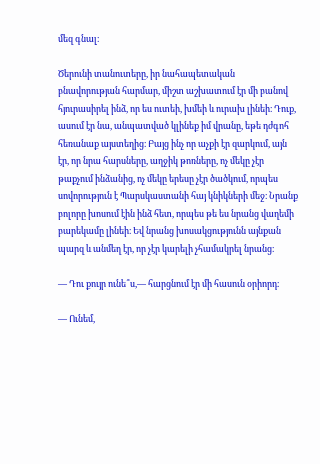մեզ գնալ։

Ծերունի տանուտերը, իր նահապետական բնավորության հարմար, միշտ աշխատում էր մի բանով հյուրասիրել ինձ, որ ես ուտեի, խմեի և ուրախ լինեի։ Դուք, ասում էր նա, անպատված կլինեք իմ վրանը, եթե դժգոհ հեռանաք այստեղից։ Բայց ինչ որ աչքի էր զարկում, այն էր, որ նրա հարսները, աղջիկ թոռները, ոչ մեկը չէր թաքչում ինձանից, ոչ մեկը երեսը չէր ծածկում, որպես սովորություն է Պարսկաստանի հայ կնիկների մեջ։ Նրանք բոլորը խոսում էին ինձ հետ, որպես թե ես նրանց վաղեմի բարեկամը լինեի։ Եվ նրանց խոսակցությունն այնքան պարզ և անմեղ էր, որ չէր կարելի չհամակրել նրանց։

— Դու քույր ունե՞ս,— հարցնում էր մի հասուն օրիորդ։

— Ունեմ,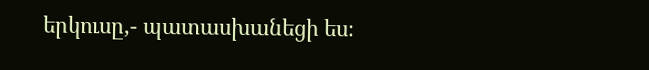երկուսը,- պատասխանեցի ես։